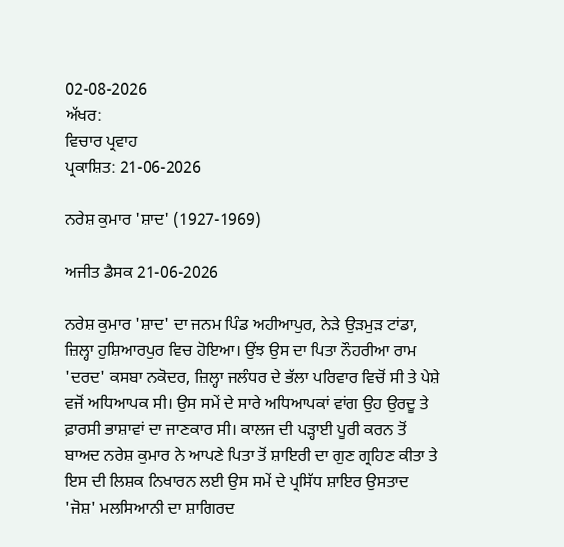02-08-2026
ਅੱਖਰ:
ਵਿਚਾਰ ਪ੍ਰਵਾਹ
ਪ੍ਰਕਾਸ਼ਿਤ: 21-06-2026

ਨਰੇਸ਼ ਕੁਮਾਰ 'ਸ਼ਾਦ' (1927-1969)

ਅਜੀਤ ਡੈਸਕ 21-06-2026

ਨਰੇਸ਼ ਕੁਮਾਰ 'ਸ਼ਾਦ' ਦਾ ਜਨਮ ਪਿੰਡ ਅਹੀਆਪੁਰ, ਨੇੜੇ ਉੜਮੁੜ ਟਾਂਡਾ, ਜ਼ਿਲ੍ਹਾ ਹੁਸ਼ਿਆਰਪੁਰ ਵਿਚ ਹੋਇਆ। ਉਂਝ ਉਸ ਦਾ ਪਿਤਾ ਨੌਹਰੀਆ ਰਾਮ 'ਦਰਦ' ਕਸਬਾ ਨਕੋਦਰ, ਜ਼ਿਲ੍ਹਾ ਜਲੰਧਰ ਦੇ ਭੱਲਾ ਪਰਿਵਾਰ ਵਿਚੋਂ ਸੀ ਤੇ ਪੇਸ਼ੇ ਵਜੋਂ ਅਧਿਆਪਕ ਸੀ। ਉਸ ਸਮੇਂ ਦੇ ਸਾਰੇ ਅਧਿਆਪਕਾਂ ਵਾਂਗ ਉਹ ਉਰਦੂ ਤੇ ਫ਼ਾਰਸੀ ਭਾਸ਼ਾਵਾਂ ਦਾ ਜਾਣਕਾਰ ਸੀ। ਕਾਲਜ ਦੀ ਪੜ੍ਹਾਈ ਪੂਰੀ ਕਰਨ ਤੋਂ ਬਾਅਦ ਨਰੇਸ਼ ਕੁਮਾਰ ਨੇ ਆਪਣੇ ਪਿਤਾ ਤੋਂ ਸ਼ਾਇਰੀ ਦਾ ਗੁਣ ਗ੍ਰਹਿਣ ਕੀਤਾ ਤੇ ਇਸ ਦੀ ਲਿਸ਼ਕ ਨਿਖਾਰਨ ਲਈ ਉਸ ਸਮੇਂ ਦੇ ਪ੍ਰਸਿੱਧ ਸ਼ਾਇਰ ਉਸਤਾਦ 'ਜੋਸ਼' ਮਲਸਿਆਨੀ ਦਾ ਸ਼ਾਗਿਰਦ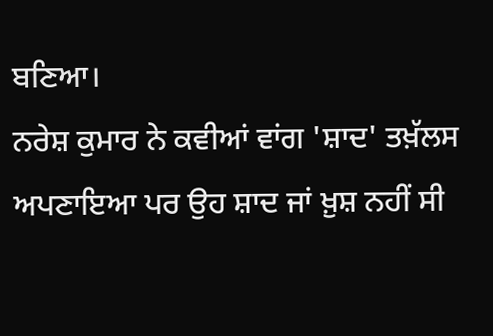ਬਣਿਆ।
ਨਰੇਸ਼ ਕੁਮਾਰ ਨੇ ਕਵੀਆਂ ਵਾਂਗ 'ਸ਼ਾਦ' ਤਖ਼ੱਲਸ ਅਪਣਾਇਆ ਪਰ ਉਹ ਸ਼ਾਦ ਜਾਂ ਖ਼ੁਸ਼ ਨਹੀਂ ਸੀ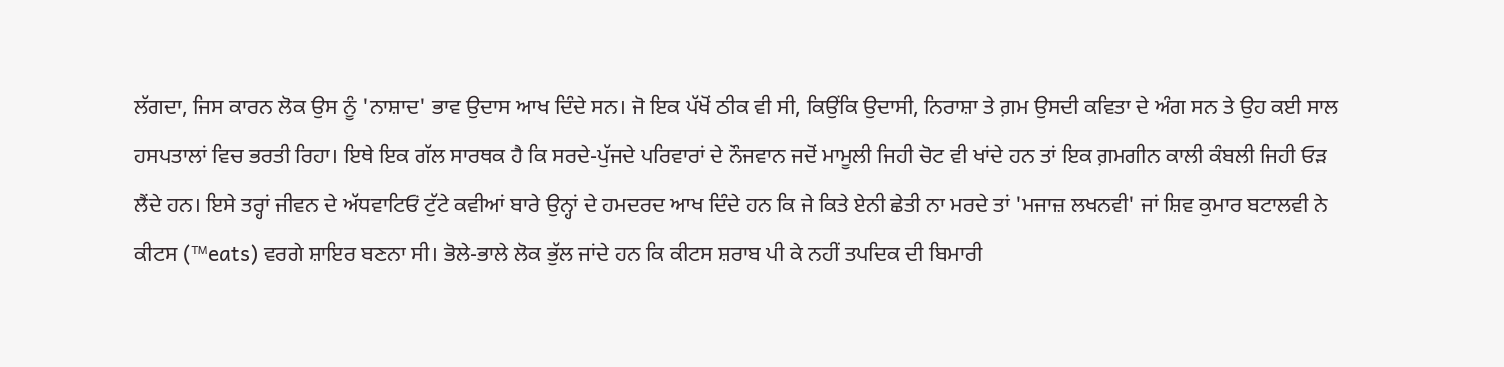ਲੱਗਦਾ, ਜਿਸ ਕਾਰਨ ਲੋਕ ਉਸ ਨੂੰ 'ਨਾਸ਼ਾਦ' ਭਾਵ ਉਦਾਸ ਆਖ ਦਿੰਦੇ ਸਨ। ਜੋ ਇਕ ਪੱਖੋਂ ਠੀਕ ਵੀ ਸੀ, ਕਿਉਂਕਿ ਉਦਾਸੀ, ਨਿਰਾਸ਼ਾ ਤੇ ਗ਼ਮ ਉਸਦੀ ਕਵਿਤਾ ਦੇ ਅੰਗ ਸਨ ਤੇ ਉਹ ਕਈ ਸਾਲ ਹਸਪਤਾਲਾਂ ਵਿਚ ਭਰਤੀ ਰਿਹਾ। ਇਥੇ ਇਕ ਗੱਲ ਸਾਰਥਕ ਹੈ ਕਿ ਸਰਦੇ-ਪੁੱਜਦੇ ਪਰਿਵਾਰਾਂ ਦੇ ਨੌਜਵਾਨ ਜਦੋਂ ਮਾਮੂਲੀ ਜਿਹੀ ਚੋਟ ਵੀ ਖਾਂਦੇ ਹਨ ਤਾਂ ਇਕ ਗ਼ਮਗੀਨ ਕਾਲੀ ਕੰਬਲੀ ਜਿਹੀ ਓੜ ਲੈਂਦੇ ਹਨ। ਇਸੇ ਤਰ੍ਹਾਂ ਜੀਵਨ ਦੇ ਅੱਧਵਾਟਿਓਂ ਟੁੱਟੇ ਕਵੀਆਂ ਬਾਰੇ ਉਨ੍ਹਾਂ ਦੇ ਹਮਦਰਦ ਆਖ ਦਿੰਦੇ ਹਨ ਕਿ ਜੇ ਕਿਤੇ ਏਨੀ ਛੇਤੀ ਨਾ ਮਰਦੇ ਤਾਂ 'ਮਜਾਜ਼ ਲਖਨਵੀ' ਜਾਂ ਸ਼ਿਵ ਕੁਮਾਰ ਬਟਾਲਵੀ ਨੇ ਕੀਟਸ (™eats) ਵਰਗੇ ਸ਼ਾਇਰ ਬਣਨਾ ਸੀ। ਭੋਲੇ-ਭਾਲੇ ਲੋਕ ਭੁੱਲ ਜਾਂਦੇ ਹਨ ਕਿ ਕੀਟਸ ਸ਼ਰਾਬ ਪੀ ਕੇ ਨਹੀਂ ਤਪਦਿਕ ਦੀ ਬਿਮਾਰੀ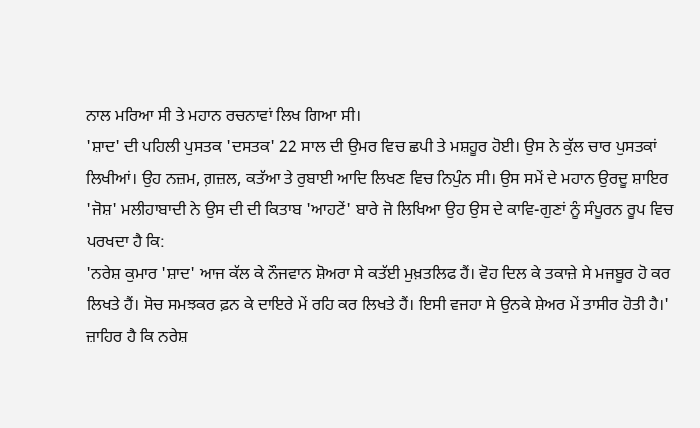ਨਾਲ ਮਰਿਆ ਸੀ ਤੇ ਮਹਾਨ ਰਚਨਾਵਾਂ ਲਿਖ ਗਿਆ ਸੀ।
'ਸ਼ਾਦ' ਦੀ ਪਹਿਲੀ ਪੁਸਤਕ 'ਦਸਤਕ' 22 ਸਾਲ ਦੀ ਉਮਰ ਵਿਚ ਛਪੀ ਤੇ ਮਸ਼ਹੂਰ ਹੋਈ। ਉਸ ਨੇ ਕੁੱਲ ਚਾਰ ਪੁਸਤਕਾਂ ਲਿਖੀਆਂ। ਉਹ ਨਜ਼ਮ, ਗ਼ਜ਼ਲ, ਕਤੱਆ ਤੇ ਰੁਬਾਈ ਆਦਿ ਲਿਖਣ ਵਿਚ ਨਿਪੁੰਨ ਸੀ। ਉਸ ਸਮੇਂ ਦੇ ਮਹਾਨ ਉਰਦੂ ਸ਼ਾਇਰ 'ਜੋਸ਼' ਮਲੀਹਾਬਾਦੀ ਨੇ ਉਸ ਦੀ ਦੀ ਕਿਤਾਬ 'ਆਹਟੇਂ' ਬਾਰੇ ਜੋ ਲਿਖਿਆ ਉਹ ਉਸ ਦੇ ਕਾਵਿ-ਗੁਣਾਂ ਨੂੰ ਸੰਪੂਰਨ ਰੂਪ ਵਿਚ ਪਰਖਦਾ ਹੈ ਕਿ:
'ਨਰੇਸ਼ ਕੁਮਾਰ 'ਸ਼ਾਦ' ਆਜ ਕੱਲ ਕੇ ਨੌਜਵਾਨ ਸ਼ੋਅਰਾ ਸੇ ਕਤੱਈ ਮੁਖ਼ਤਲਿਫ ਹੈਂ। ਵੋਹ ਦਿਲ ਕੇ ਤਕਾਜ਼ੇ ਸੇ ਮਜਬੂਰ ਹੋ ਕਰ ਲਿਖਤੇ ਹੈਂ। ਸੋਚ ਸਮਝਕਰ ਫ਼ਨ ਕੇ ਦਾਇਰੇ ਮੇਂ ਰਹਿ ਕਰ ਲਿਖਤੇ ਹੈਂ। ਇਸੀ ਵਜਹਾ ਸੇ ਉਨਕੇ ਸ਼ੇਅਰ ਮੇਂ ਤਾਸੀਰ ਹੋਤੀ ਹੈ।'
ਜ਼ਾਹਿਰ ਹੈ ਕਿ ਨਰੇਸ਼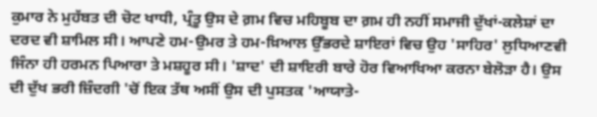ਕੁਮਾਰ ਨੇ ਮੁਹੱਬਤ ਦੀ ਚੋਟ ਖਾਧੀ, ਪ੍ਰੰਤੂ ਉਸ ਦੇ ਗ਼ਮ ਵਿਚ ਮਹਿਬੂਬ ਦਾ ਗ਼ਮ ਹੀ ਨਹੀਂ ਸਮਾਜੀ ਦੁੱਖਾਂ-ਕਲੇਸ਼ਾਂ ਦਾ ਦਰਦ ਵੀ ਸ਼ਾਮਿਲ ਸੀ। ਆਪਣੇ ਹਮ-ਉਮਰ ਤੇ ਹਮ-ਖ਼ਿਆਲ ਉੱਭਰਦੇ ਸ਼ਾਇਰਾਂ ਵਿਚ ਉਹ 'ਸਾਹਿਰ' ਲੁਧਿਆਣਵੀ ਜਿੰਨਾ ਹੀ ਹਰਮਨ ਪਿਆਰਾ ਤੇ ਮਸ਼ਹੂਰ ਸੀ। 'ਸ਼ਾਦ' ਦੀ ਸ਼ਾਇਰੀ ਬਾਰੇ ਹੋਰ ਵਿਆਖਿਆ ਕਰਨਾ ਬੇਲੋੜਾ ਹੈ। ਉਸ ਦੀ ਦੁੱਖ ਭਰੀ ਜ਼ਿੰਦਗੀ 'ਚੋਂ ਇਕ ਤੱਥ ਅਸੀਂ ਉਸ ਦੀ ਪੁਸਤਕ 'ਆਯਾਤੇ-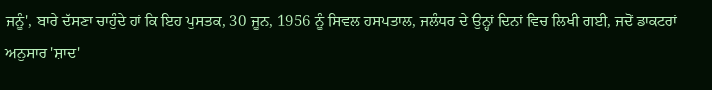ਜਨੂੰ', ਬਾਰੇ ਦੱਸਣਾ ਚਾਹੁੰਦੇ ਹਾਂ ਕਿ ਇਹ ਪੁਸਤਕ, 30 ਜੂਨ, 1956 ਨੂੰ ਸਿਵਲ ਹਸਪਤਾਲ, ਜਲੰਧਰ ਦੇ ਉਨ੍ਹਾਂ ਦਿਨਾਂ ਵਿਚ ਲਿਖੀ ਗਈ, ਜਦੋਂ ਡਾਕਟਰਾਂ ਅਨੁਸਾਰ 'ਸ਼ਾਦ'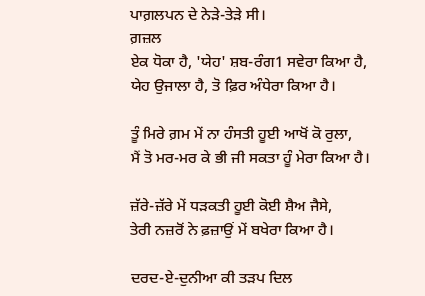ਪਾਗ਼ਲਪਨ ਦੇ ਨੇੜੇ-ਤੇੜੇ ਸੀ।
ਗ਼ਜ਼ਲ
ਏਕ ਧੋਕਾ ਹੈ, 'ਯੇਹ' ਸ਼ਬ-ਰੰਗ1 ਸਵੇਰਾ ਕਿਆ ਹੈ,
ਯੇਹ ਉਜਾਲਾ ਹੈ, ਤੋ ਫ਼ਿਰ ਅੰਧੇਰਾ ਕਿਆ ਹੈ।

ਤੂੰ ਮਿਰੇ ਗ਼ਮ ਮੇਂ ਨਾ ਹੰਸਤੀ ਹੂਈ ਆਖੋਂ ਕੋ ਰੁਲਾ,
ਮੈਂ ਤੋ ਮਰ-ਮਰ ਕੇ ਭੀ ਜੀ ਸਕਤਾ ਹੂੰ ਮੇਰਾ ਕਿਆ ਹੈ।

ਜ਼ੱਰੇ-ਜ਼ੱਰੇ ਮੇਂ ਧੜਕਤੀ ਹੂਈ ਕੋਈ ਸ਼ੈਅ ਜੈਸੇ,
ਤੇਰੀ ਨਜ਼ਰੋਂ ਨੇ ਫ਼ਜ਼ਾਉਂ ਮੇਂ ਬਖੇਰਾ ਕਿਆ ਹੈ।

ਦਰਦ-ਏ-ਦੁਨੀਆ ਕੀ ਤੜਪ ਦਿਲ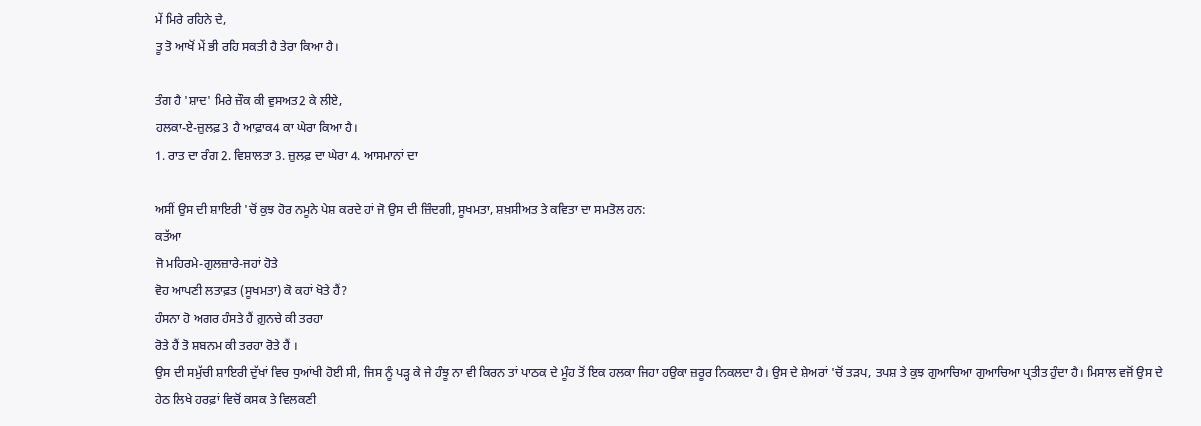ਮੇਂ ਮਿਰੇ ਰਹਿਨੇ ਦੇ,
ਤੂ ਤੋ ਆਖੋਂ ਮੇਂ ਭੀ ਰਹਿ ਸਕਤੀ ਹੈ ਤੇਰਾ ਕਿਆ ਹੈ।

ਤੰਗ ਹੈ 'ਸ਼ਾਦ' ਮਿਰੇ ਜ਼ੌਕ ਕੀ ਵੁਸਅਤ2 ਕੇ ਲੀਏ,
ਹਲਕਾ-ਏ-ਜ਼ੁਲਫ਼3 ਹੈ ਆਫ਼ਾਕ4 ਕਾ ਘੇਰਾ ਕਿਆ ਹੈ।
1. ਰਾਤ ਦਾ ਰੰਗ 2. ਵਿਸ਼ਾਲਤਾ 3. ਜ਼ੁਲਫ਼ ਦਾ ਘੇਰਾ 4. ਆਸਮਾਨਾਂ ਦਾ

ਅਸੀਂ ਉਸ ਦੀ ਸ਼ਾਇਰੀ 'ਚੋਂ ਕੁਝ ਹੋਰ ਨਮੂਨੇ ਪੇਸ਼ ਕਰਦੇ ਹਾਂ ਜੋ ਉਸ ਦੀ ਜ਼ਿੰਦਗੀ, ਸੂਖਮਤਾ, ਸ਼ਖ਼ਸੀਅਤ ਤੇ ਕਵਿਤਾ ਦਾ ਸਮਤੋਲ ਹਨ:
ਕਤੱਆ
ਜੋ ਮਹਿਰਮੇ-ਗੁਲਜ਼ਾਰੇ-ਜਹਾਂ ਹੋਤੇ
ਵੋਹ ਆਪਣੀ ਲਤਾਫ਼ਤ (ਸੂਖਮਤਾ) ਕੋ ਕਹਾਂ ਖੋਤੇ ਹੈਂ?
ਹੰਸਨਾ ਹੋ ਅਗਰ ਹੰਸਤੇ ਹੈਂ ਗ਼ੁਨਚੇ ਕੀ ਤਰਹਾ
ਰੋਤੇ ਹੈਂ ਤੋ ਸ਼ਬਨਮ ਕੀ ਤਰਹਾ ਰੋਤੇ ਹੈਂ ।
ਉਸ ਦੀ ਸਮੁੱਚੀ ਸ਼ਾਇਰੀ ਦੁੱਖਾਂ ਵਿਚ ਧੁਆਂਖੀ ਹੋਈ ਸੀ, ਜਿਸ ਨੂੰ ਪੜ੍ਹ ਕੇ ਜੇ ਹੰਝੂ ਨਾ ਵੀ ਕਿਰਨ ਤਾਂ ਪਾਠਕ ਦੇ ਮੂੰਹ ਤੋਂ ਇਕ ਹਲਕਾ ਜਿਹਾ ਹਉਕਾ ਜ਼ਰੂਰ ਨਿਕਲਦਾ ਹੈ। ਉਸ ਦੇ ਸ਼ੇਅਰਾਂ 'ਚੋਂ ਤੜਪ, ਤਪਸ਼ ਤੇ ਕੁਝ ਗੁਆਚਿਆ ਗੁਆਚਿਆ ਪ੍ਰਤੀਤ ਹੁੰਦਾ ਹੈ। ਮਿਸਾਲ ਵਜੋਂ ਉਸ ਦੇ ਹੇਠ ਲਿਖੇ ਹਰਫ਼ਾਂ ਵਿਚੋਂ ਕਸਕ ਤੇ ਵਿਲਕਣੀ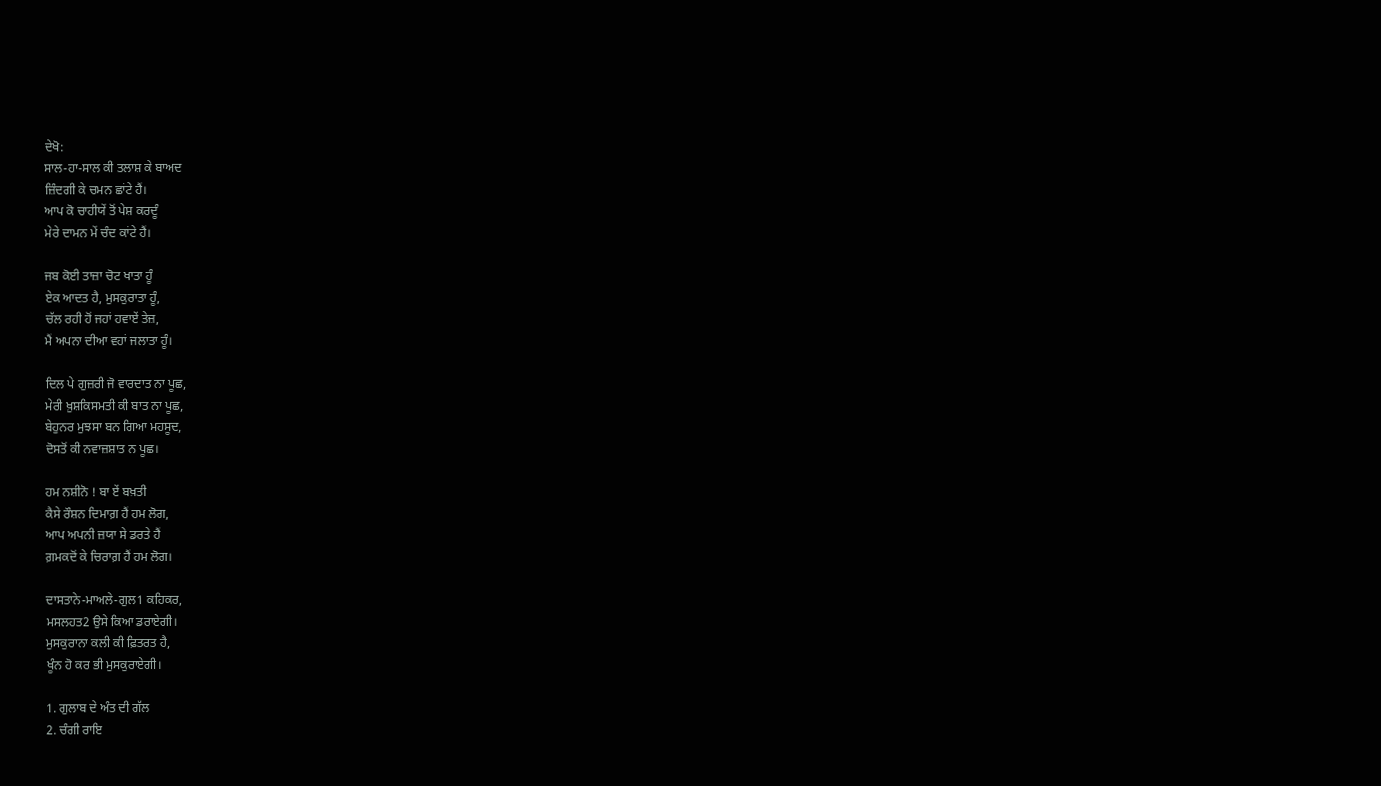ਦੇਖੋ:
ਸਾਲ-ਹਾ-ਸਾਲ ਕੀ ਤਲਾਸ਼ ਕੇ ਬਾਅਦ
ਜ਼ਿੰਦਗੀ ਕੇ ਚਮਨ ਛਾਂਟੇ ਹੈਂ।
ਆਪ ਕੋ ਚਾਹੀਯੇਂ ਤੋਂ ਪੇਸ਼ ਕਰਦੂੰ
ਮੇਰੇ ਦਾਮਨ ਮੇਂ ਚੰਦ ਕਾਂਟੇ ਹੈਂ।

ਜਬ ਕੋਈ ਤਾਜ਼ਾ ਚੋਟ ਖਾਤਾ ਹੂੰ
ਏਕ ਆਦਤ ਹੈ, ਮੁਸਕੁਰਾਤਾ ਹੂੰ,
ਚੱਲ ਰਹੀ ਹੋਂ ਜਹਾਂ ਹਵਾਏਂ ਤੇਜ਼,
ਮੈਂ ਅਪਨਾ ਦੀਆ ਵਹਾਂ ਜਲਾਤਾ ਹੂੰ।

ਦਿਲ ਪੇ ਗੁਜ਼ਰੀ ਜੋ ਵਾਰਦਾਤ ਨਾ ਪੂਛ,
ਮੇਰੀ ਖ਼ੁਸ਼ਕਿਸਮਤੀ ਕੀ ਬਾਤ ਨਾ ਪੂਛ,
ਬੇਹੁਨਰ ਮੁਝਸਾ ਬਨ ਗਿਆ ਮਹਸੂਦ,
ਦੋਸਤੋਂ ਕੀ ਨਵਾਜ਼ਸ਼ਾਤ ਨ ਪੂਛ।

ਹਮ ਨਸ਼ੀਨੋ ! ਬਾ ਏਂ ਬਖ਼ਤੀ
ਕੈਸੇ ਰੌਸ਼ਨ ਦਿਮਾਗ਼ ਹੈਂ ਹਮ ਲੋਗ,
ਆਪ ਅਪਨੀ ਜ਼ਯਾ ਸੇ ਡਰਤੇ ਹੈਂ
ਗ਼ਮਕਦੋਂ ਕੇ ਚਿਰਾਗ਼ ਹੈਂ ਹਮ ਲੋਗ।

ਦਾਸਤਾਨੇ-ਮਾਅਲੇ-ਗੁਲ1 ਕਹਿਕਰ,
ਮਸਲਹਤ2 ਉਸੇ ਕਿਆ ਡਰਾਏਗੀ।
ਮੁਸਕੁਰਾਨਾ ਕਲੀ ਕੀ ਫ਼ਿਤਰਤ ਹੈ,
ਖੂੰਨ ਹੋ ਕਰ ਭੀ ਮੁਸਕੁਰਾਏਗੀ।

1. ਗੁਲਾਬ ਦੇ ਅੰਤ ਦੀ ਗੱਲ
2. ਚੰਗੀ ਰਾਇ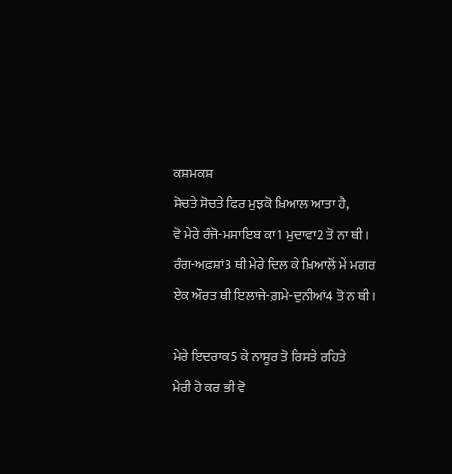ਕਸ਼ਮਕਸ਼
ਸੋਚਤੇ ਸੋਚਤੇ ਫਿਰ ਮੁਝਕੋ ਖ਼ਿਆਲ ਆਤਾ ਹੈ,
ਵੋ ਮੇਰੇ ਰੰਜੋ-ਮਸਾਇਬ ਕਾ1 ਮੁਦਾਵਾ2 ਤੋ ਨਾ ਥੀ।
ਰੰਗ-ਅਫ਼ਸ਼ਾਂ3 ਥੀ ਮੇਰੇ ਦਿਲ ਕੇ ਖ਼ਿਆਲੋਂ ਮੇਂ ਮਗਰ
ਏਕ ਔਰਤ ਥੀ ਇਲਾਜੇ-ਗ਼ਮੇ-ਦੁਨੀਆਂ4 ਤੋ ਨ ਥੀ।

ਮੇਰੇ ਇਦਰਾਕ5 ਕੇ ਨਾਸੂਰ ਤੋ ਰਿਸਤੇ ਰਹਿਤੇ
ਮੇਰੀ ਹੋ ਕਰ ਭੀ ਵੋ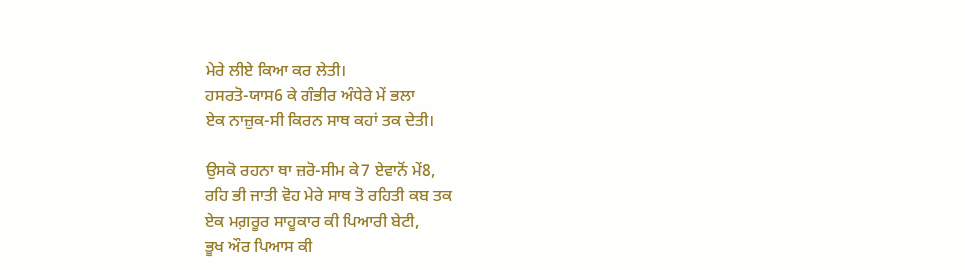ਮੇਰੇ ਲੀਏ ਕਿਆ ਕਰ ਲੇਤੀ।
ਹਸਰਤੋ-ਯਾਸ6 ਕੇ ਗੰਭੀਰ ਅੰਧੇਰੇ ਮੇਂ ਭਲਾ
ਏਕ ਨਾਜ਼ੁਕ-ਸੀ ਕਿਰਨ ਸਾਥ ਕਹਾਂ ਤਕ ਦੇਤੀ।

ਉਸਕੋ ਰਹਨਾ ਥਾ ਜ਼ਰੋ-ਸੀਮ ਕੇ7 ਏਵਾਨੋਂ ਮੇਂ8,
ਰਹਿ ਭੀ ਜਾਤੀ ਵੋਹ ਮੇਰੇ ਸਾਥ ਤੋ ਰਹਿਤੀ ਕਬ ਤਕ
ਏਕ ਮਗ਼ਰੂਰ ਸਾਹੂਕਾਰ ਕੀ ਪਿਆਰੀ ਬੇਟੀ,
ਭੂਖ ਔਰ ਪਿਆਸ ਕੀ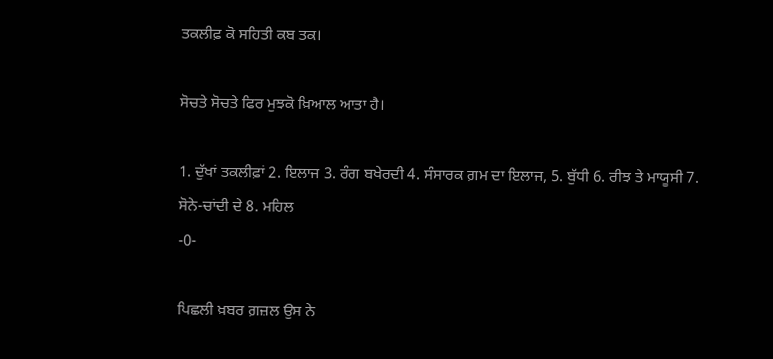ਤਕਲੀਫ਼ ਕੋ ਸਹਿਤੀ ਕਬ ਤਕ।

ਸੋਚਤੇ ਸੋਚਤੇ ਫਿਰ ਮੁਝਕੋ ਖ਼ਿਆਲ ਆਤਾ ਹੈ।

1. ਦੁੱਖਾਂ ਤਕਲੀਫ਼ਾਂ 2. ਇਲਾਜ 3. ਰੰਗ ਬਖੇਰਦੀ 4. ਸੰਸਾਰਕ ਗ਼ਮ ਦਾ ਇਲਾਜ, 5. ਬੁੱਧੀ 6. ਰੀਝ ਤੇ ਮਾਯੂਸੀ 7. ਸੋਨੇ-ਚਾਂਦੀ ਦੇ 8. ਮਹਿਲ
-0-

ਪਿਛਲੀ ਖ਼ਬਰ ਗ਼ਜ਼ਲ ਉਸ ਨੇ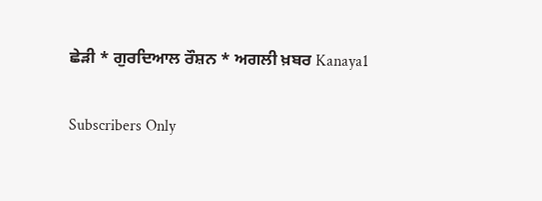ਛੇੜੀ * ਗੁਰਦਿਆਲ ਰੌਸ਼ਨ * ਅਗਲੀ ਖ਼ਬਰ Kanaya1

Subscribers Only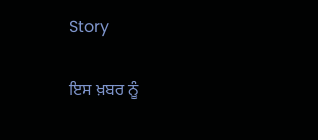Story

ਇਸ ਖ਼ਬਰ ਨੂੰ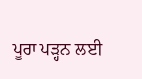ਪੂਰਾ ਪੜ੍ਹਨ ਲਈ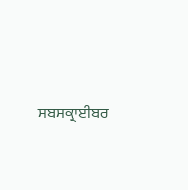ਸਬਸਕ੍ਰਾਈਬਰ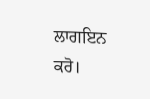ਲਾਗਇਨ ਕਰੋ।